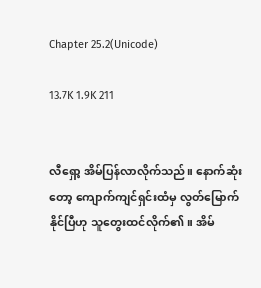Chapter 25.2(Unicode)

13.7K 1.9K 211


လီရှော့ အိမ်ပြန်လာလိုက်သည်။ နောက်ဆုံးတော့ ကျောက်ကျင်ရှင်းထံမှ လွတ်မြောက်နိုင်ပြီဟု သူတွေးထင်လိုက်၏။ အိမ်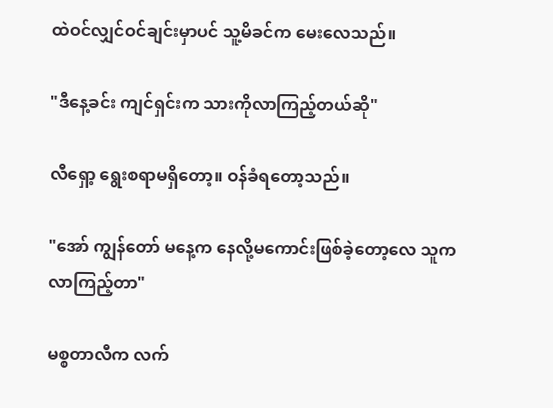ထဲဝင်လျှင်ဝင်ချင်းမှာပင် သူ့မိခင်က မေးလေသည်။

"ဒီနေ့ခင်း ကျင်ရှင်းက သားကိုလာကြည့်တယ်ဆို"

လီရှော့ ရွေးစရာမရှိတော့။ ဝန်ခံရတော့သည်။

"အော် ကျွန်တော် မနေ့က နေလို့မကောင်းဖြစ်ခဲ့တော့လေ သူက လာကြည့်တာ"

မစ္စတာလီက လက်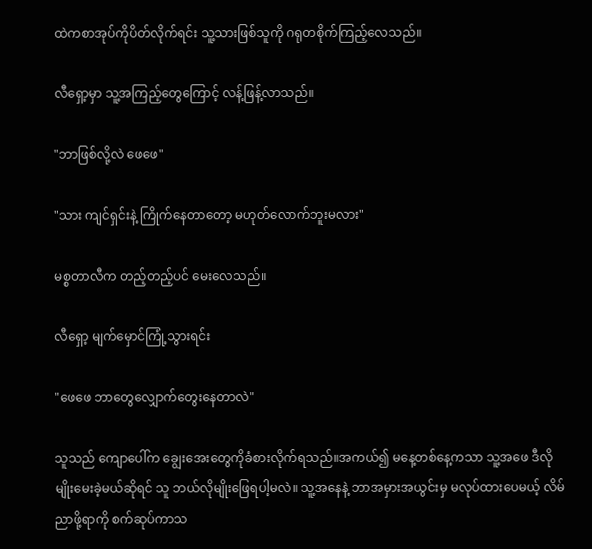ထဲကစာအုပ်ကိုပိတ်လိုက်ရင်း သူ့သားဖြစ်သူကို ဂရုတစိုက်ကြည့်လေသည်။

လီရှော့မှာ သူ့အကြည့်တွေကြောင့် လန့်ဖြန့်လာသည်။

"ဘာဖြစ်လို့လဲ ဖေဖေ"

"သား ကျင်ရှင်းနဲ့ ကြိုက်နေတာတော့ မဟုတ်လောက်ဘူးမလား"

မစ္စတာလီက တည့်တည့်ပင် မေးလေသည်။

လီရှော့ မျက်မှောင်ကြုံ့သွားရင်း

"ဖေဖေ ဘာတွေလျှောက်တွေးနေတာလဲ"

သူသည် ကျောပေါ်က ချွေးအေးတွေကိုခံစားလိုက်ရသည်။အကယ်၍ မနေ့တစ်နေ့ကသာ သူ့အဖေ ဒီလိုမျိုးမေးခဲ့မယ်ဆိုရင် သူ ဘယ်လိုမျိုးဖြေရပါ့မလဲ။ သူ့အနေနဲ့ ဘာအမှားအယွင်းမှ မလုပ်ထားပေမယ့် လိမ်ညာဖို့ရာကို စက်ဆုပ်ကာသ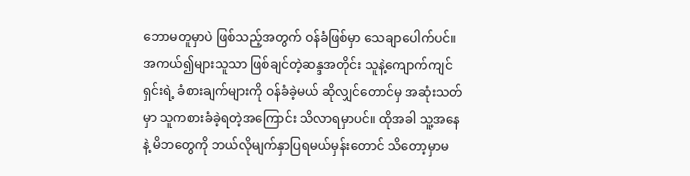ဘောမတူမှာပဲ ဖြစ်သည့်အတွက် ဝန်ခံဖြစ်မှာ သေချာပေါက်ပင်။အကယ်၍များသူသာ ဖြစ်ချင်တဲ့ဆန္ဒအတိုင်း သူနဲ့ကျောက်ကျင်ရှင်းရဲ့ ခံစားချက်များကို ဝန်ခံခဲ့မယ် ဆိုလျှင်တောင်မှ အဆုံးသတ်မှာ သူကစားခံခဲ့ရတဲ့အကြောင်း သိလာရမှာပင်။ ထိုအခါ သူ့အနေနဲ့ မိဘတွေကို ဘယ်လိုမျက်နှာပြရမယ်မှန်းတောင် သိတော့မှာမ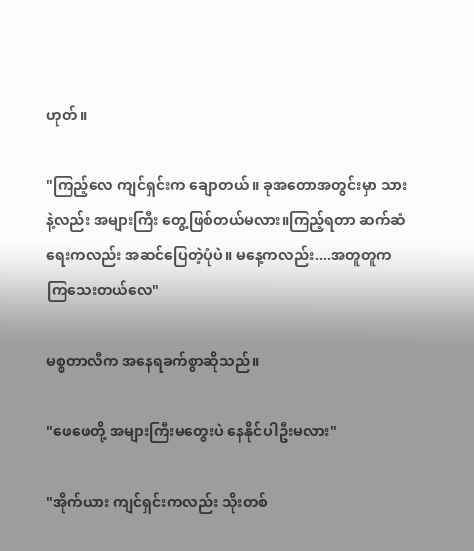ဟုတ်။

"ကြည့်လေ ကျင်ရှင်းက ချောတယ်။ ခုအတောအတွင်းမှာ သားနဲ့လည်း အများကြီး တွေ့ဖြစ်တယ်မလား။ကြည့်ရတာ ဆက်ဆံရေးကလည်း အဆင်ပြေတဲ့ပုံပဲ။ မနေ့ကလည်း....အတူတူကကြသေးတယ်လေ"

မစ္စတာလီက အနေရခက်စွာဆိုသည်။

"ဖေဖေတို့ အများကြီးမတွေးပဲ နေနိုင်ပါဦးမလား"

"အိုက်ယား ကျင်ရှင်းကလည်း သိုးတစ်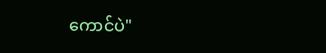ကောင်ပဲ"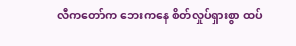လီကတော်က ဘေးကနေ စိတ်လှုပ်ရှားစွာ ထပ်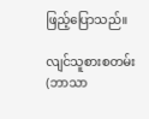ဖြည့်ပြောသည်။

လျင်သူစားစတမ်း(ဘာသာ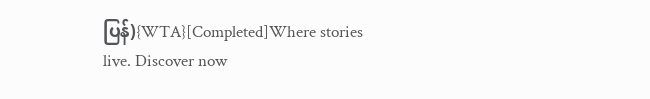ပြန်){WTA}[Completed]Where stories live. Discover now